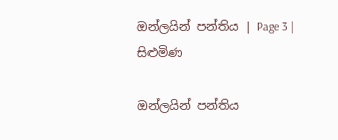ඔන්ලයින් පන්තිය | Page 3 | සිළුමිණ

ඔන්ලයින් පන්තිය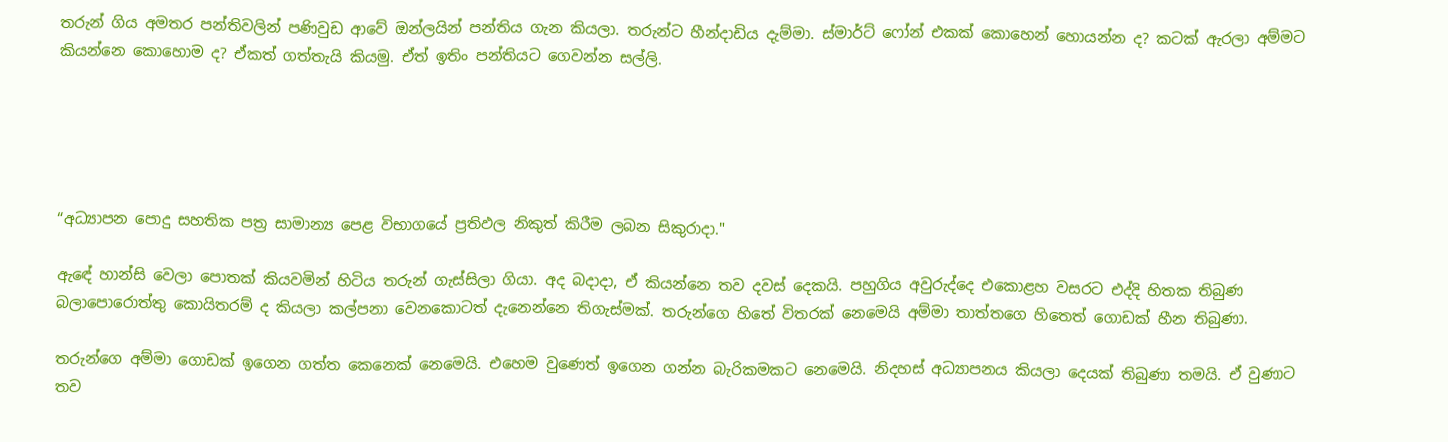තරුන් ගිය අමතර පන්තිවලින් පණිවුඩ ආවේ ඔන්ලයින් පන්තිය ගැන කියලා. තරුන්ට හීන්දාඩිය දැම්මා. ස්මාර්ට් ෆෝන් එකක් කොහෙන් හොයන්න ද? කටක් ඇරලා අම්මට කියන්නෙ කොහොම ද? ඒකත් ගත්තැයි කියමු. ඒත් ඉතිං පන්තියට ගෙවන්න සල්ලි.





“අධ්‍යාපන පොදු සහතික පත්‍ර සාමාන්‍ය පෙළ විභාගයේ ප්‍රතිඵල නිකුත් කිරීම ලබන සිකුරාදා."

ඇඳේ හාන්සි වෙලා පොතක් කියවමින් හිටිය තරුන් ගැස්සිලා ගියා. අද බදාදා, ඒ කියන්නෙ තව දවස් දෙකයි. පහුගිය අවුරුද්දෙ එකොළහ වසරට එද්දි හිතක තිබුණ බලාපොරොත්තු කොයිතරම් ද කියලා කල්පනා වෙනකොටත් දැනෙන්නෙ තිගැස්මක්. තරුන්ගෙ හිතේ විතරක් නෙමෙයි අම්මා තාත්තගෙ හිතෙත් ගොඩක් හීන තිබුණා.

තරුන්ගෙ අම්මා ගොඩක් ඉගෙන ගත්ත කෙනෙක් නෙමෙයි. එහෙම වුණෙත් ඉගෙන ගන්න බැරිකමකට නෙමෙයි. නිදහස් අධ්‍යාපනය කියලා දෙයක් තිබුණා තමයි. ඒ වුණාට තව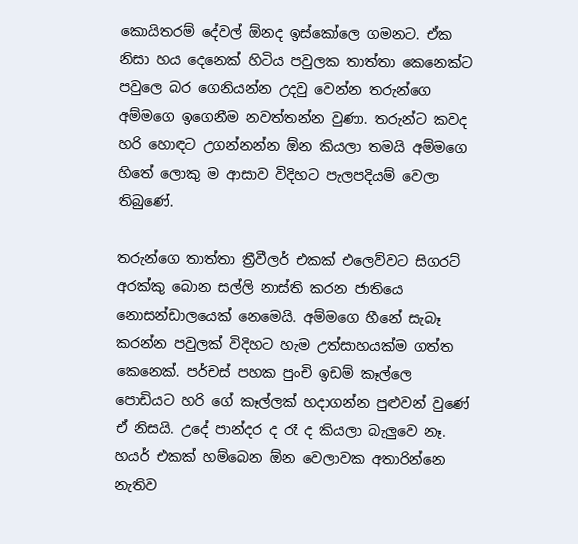කොයිතරම් දේවල් ඕනද ඉස්කෝලෙ ගමනට. ඒක නිසා හය දෙනෙක් හිටිය පවුලක තාත්තා කෙනෙක්ට පවුලෙ බර ගෙනියන්න උදවු වෙන්න තරුන්ගෙ අම්මගෙ ඉගෙනීම නවත්තන්න වුණා. තරුන්ට කවද හරි හොඳට උගන්නන්න ඕන කියලා තමයි අම්මගෙ හිතේ ලොකු ම ආසාව විදිහට පැලපදියම් වෙලා තිබුණේ.

තරුන්ගෙ තාත්තා ත්‍රීවීලර් එකක් එලෙව්වට සිගරට් අරක්කු බොන සල්ලි නාස්ති කරන ජාතියෙ නොසන්ඩාලයෙක් නෙමෙයි. අම්මගෙ හීනේ සැබෑ කරන්න පවුලක් විදිහට හැම උත්සාහයක්ම ගත්ත කෙනෙක්. පර්චස් පහක පුංචි ඉඩම් කෑල්ලෙ පොඩියට හරි ගේ කෑල්ලක් හදාගන්න පුළුවන් වුණේ ඒ නිසයි. උදේ පාන්දර ද රෑ ද කියලා බැලුවෙ නෑ. හයර් එකක් හම්බෙන ඕන වෙලාවක අතාරින්නෙ නැතිව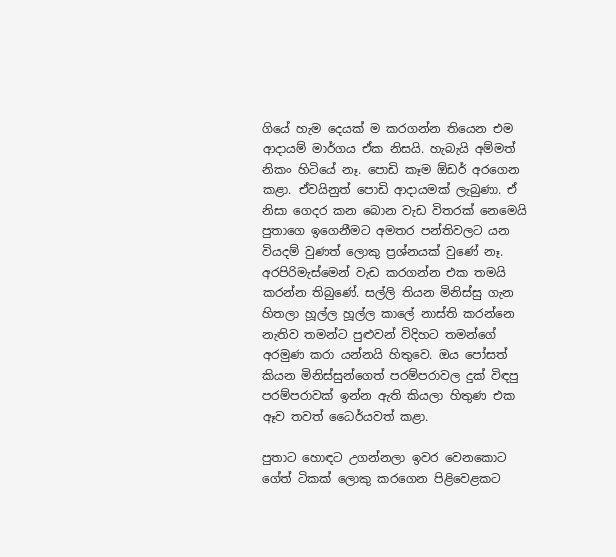ගියේ හැම දෙයක් ම කරගන්න තියෙන එම ආදායම් මාර්ගය ඒක නිසයි. හැබැයි අම්මත් නිකං හිටියේ නෑ. පොඩි කෑම ඕඩර් අරගෙන කළා. ඒවයිනුත් පොඩි ආදායමක් ලැබුණා. ඒ නිසා ගෙදර කන බොන වැඩ විතරක් නෙමෙයි පුතාගෙ ඉගෙනීමට අමතර පන්තිවලට යන වියදම් වුණත් ලොකු ප්‍රශ්නයක් වුණේ නෑ. අරපිරිමැස්මෙන් වැඩ කරගන්න එක තමයි කරන්න තිබුණේ. සල්ලි තියන මිනිස්සු ගැන හිතලා හූල්ල හූල්ල කාලේ නාස්ති කරන්නෙ නැතිව තමන්ට පුළුවන් විදිහට තමන්ගේ අරමුණ කරා යන්නයි හිතුවෙ. ඔය පෝසත් කියන මිනිස්සුන්ගෙත් පරම්පරාවල දුක් විඳපු පරම්පරාවක් ඉන්න ඇති කියලා හිතුණ එක ඈව තවත් ධෛර්යවත් කළා.

පුතාට හොඳට උගන්නලා ඉවර වෙනකොට ගේත් ටිකක් ලොකු කරගෙන පිළිවෙළකට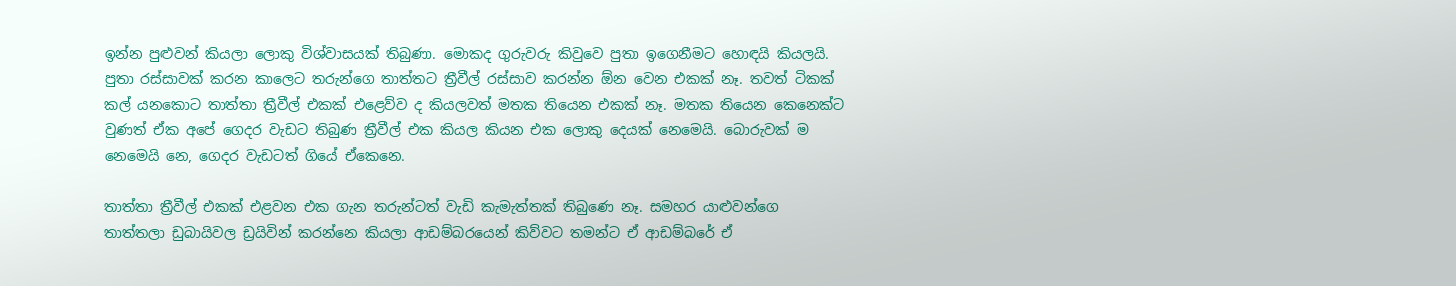ඉන්න පුළුවන් කියලා ලොකු විශ්වාසයක් තිබුණා. මොකද ගුරුවරු කිවුවෙ පුතා ඉගෙනීමට හොඳයි කියලයි. පුතා රස්සාවක් කරන කාලෙට තරුන්ගෙ තාත්තට ත්‍රීවීල් රස්සාව කරන්න ඕන වෙන එකක් නෑ. තවත් ටිකක් කල් යනකොට තාත්තා ත්‍රීවීල් එකක් එළෙව්ව ද කියලවත් මතක තියෙන එකක් නෑ. මතක තියෙන කෙනෙක්ට වුණත් ඒක අපේ ගෙදර වැඩට තිබුණ ත්‍රීවීල් එක කියල කියන එක ලොකු දෙයක් නෙමෙයි. බොරුවක් ම නෙමෙයි නෙ, ගෙදර වැඩටත් ගියේ ඒකෙනෙ.

තාත්තා ත්‍රීවීල් එකක් එළවන එක ගැන තරුන්ටත් වැඩි කැමැත්තක් තිබුණෙ නෑ. සමහර යාළුවන්ගෙ තාත්තලා ඩුබායිවල ඩ්‍රයිවින් කරන්නෙ කියලා ආඩම්බරයෙන් කිව්වට තමන්ට ඒ ආඩම්බරේ ඒ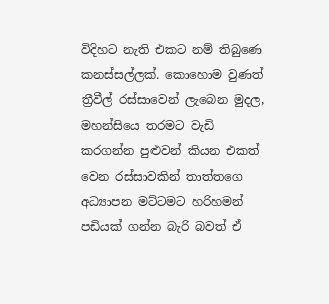විදිහට නැති එකට නම් තිබුණෙ කනස්සල්ලක්. කොහොම වුණත් ත්‍රීවීල් රස්සාවෙන් ලැබෙන මුදල, මහන්සියෙ තරමට වැඩි කරගන්න පුළුවන් කියන එකත් වෙන රස්සාවකින් තාත්තගෙ අධ්‍යාපන මට්ටමට හරිහමන් පඩියක් ගන්න බැරි බවත් ඒ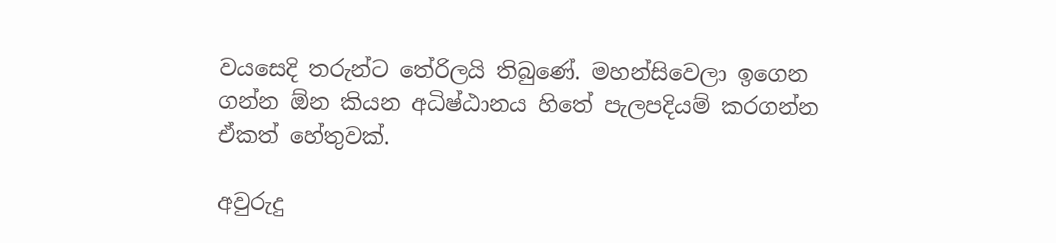වයසෙදි තරුන්ට තේරිලයි තිබුණේ. මහන්සිවෙලා ඉගෙන ගන්න ඕන කියන අධිෂ්ඨානය හිතේ පැලපදියම් කරගන්න ඒකත් හේතුවක්.

අවුරුදු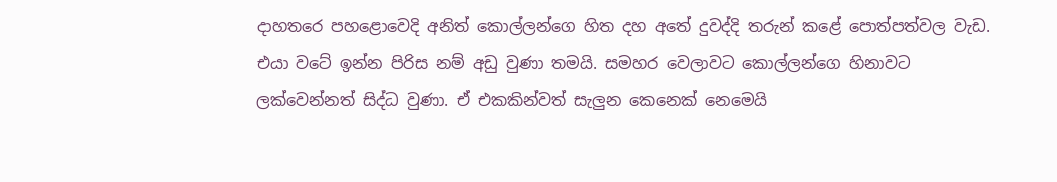දාහතරෙ පහළොවෙදි අනිත් කොල්ලන්ගෙ හිත දහ අතේ දුවද්දි තරුන් කළේ පොත්පත්වල වැඩ. එයා වටේ ඉන්න පිරිස නම් අඩු වුණා තමයි. සමහර වෙලාවට කොල්ලන්ගෙ හිනාවට ලක්වෙන්නත් සිද්ධ වුණා. ඒ එකකින්වත් සැලුන කෙනෙක් නෙමෙයි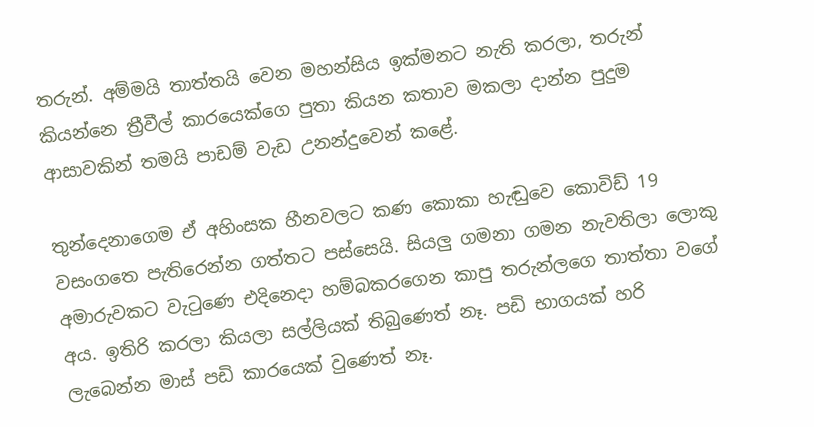තරුන්. අම්මයි තාත්තයි වෙන මහන්සිය ඉක්මනට නැති කරලා, තරුන් කියන්නෙ ත්‍රීවීල් කාරයෙක්ගෙ පුතා කියන කතාව මකලා දාන්න පුදුම ආසාවකින් තමයි පාඩම් වැඩ උනන්දුවෙන් කළේ.

තුන්දෙනාගෙම ඒ අහිංසක හීනවලට කණ කොකා හැඬුවෙ කොවිඩ් 19 වසංගතෙ පැතිරෙන්න ගත්තට පස්සෙයි. සියලු ගමනා ගමන නැවතිලා ලොකු අමාරුවකට වැටුණෙ එදිනෙදා හම්බකරගෙන කාපු තරුන්ලගෙ තාත්තා වගේ අය. ඉතිරි කරලා කියලා සල්ලියක් තිබුණෙත් නෑ. පඩි භාගයක් හරි ලැබෙන්න මාස් පඩි කාරයෙක් වුණෙත් නෑ.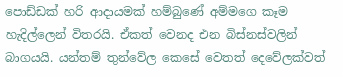පොඩ්ඩක් හරි ආදායමක් හම්බුණේ අම්මගෙ කෑම හැදිල්ලෙන් විතරයි. ඒකත් වෙනද එන බිස්නස්වලින් බාගයයි. යන්තම් තුන්වේල කෙසේ වෙතත් දෙවේලක්වත්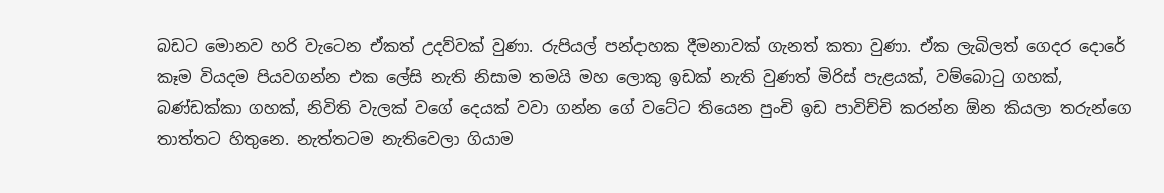බඩට මොනව හරි වැටෙන ඒකත් උදව්වක් වුණා. රුපියල් පන්දාහක දීමනාවක් ගැනත් කතා වුණා. ඒක ලැබිලත් ගෙදර දොරේ කෑම වියදම පියවගන්න එක ලේසි නැති නිසාම තමයි මහ ලොකු ඉඩක් නැති වුණත් මිරිස් පැළයක්, වම්බොටු ගහක්, බණ්ඩක්කා ගහක්, නිවිති වැලක් වගේ දෙයක් වවා ගන්න ගේ වටේට තියෙන පුංචි ඉඩ පාවිච්චි කරන්න ඕන කියලා තරුන්ගෙ තාත්තට හිතුනෙ. නැත්තටම නැතිවෙලා ගියාම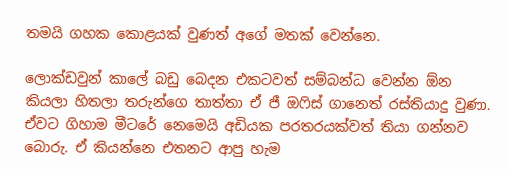තමයි ගහක කොළයක් වුණත් අගේ මතක් වෙන්නෙ.

ලොක්ඩවුන් කාලේ බඩු බෙදන එකටවත් සම්බන්ධ වෙන්න ඕන කියලා හිතලා තරුන්ගෙ තාත්තා ඒ ජී ඔෆිස් ගානෙත් රස්තියාදු වුණා. ඒවට ගිහාම මීටරේ නෙමෙයි අඩියක පරතරයක්වත් තියා ගන්නව බොරු. ඒ කියන්නෙ එතනට ආපු හැම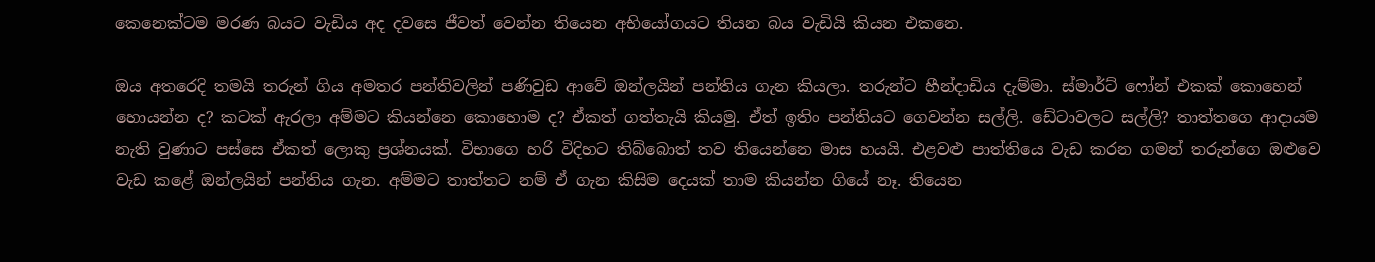කෙනෙක්ටම මරණ බයට වැඩිය අද දවසෙ ජීවත් වෙන්න තියෙන අභියෝගයට තියන බය වැඩියි කියන එකනෙ.

ඔය අතරෙදි තමයි තරුන් ගිය අමතර පන්තිවලින් පණිවුඩ ආවේ ඔන්ලයින් පන්තිය ගැන කියලා. තරුන්ට හීන්දාඩිය දැම්මා. ස්මාර්ට් ෆෝන් එකක් කොහෙන් හොයන්න ද? කටක් ඇරලා අම්මට කියන්නෙ කොහොම ද? ඒකත් ගත්තැයි කියමු. ඒත් ඉතිං පන්තියට ගෙවන්න සල්ලි. ඩේටාවලට සල්ලි? තාත්තගෙ ආදායම නැති වුණාට පස්සෙ ඒකත් ලොකු ප්‍රශ්නයක්. විභාගෙ හරි විදිහට තිබ්බොත් තව තියෙන්නෙ මාස හයයි. එළවළු පාත්තියෙ වැඩ කරන ගමන් තරුන්ගෙ ඔළුවෙ වැඩ කළේ ඔන්ලයින් පන්තිය ගැන. අම්මට තාත්තට නම් ඒ ගැන කිසිම දෙයක් තාම කියන්න ගියේ නෑ. තියෙන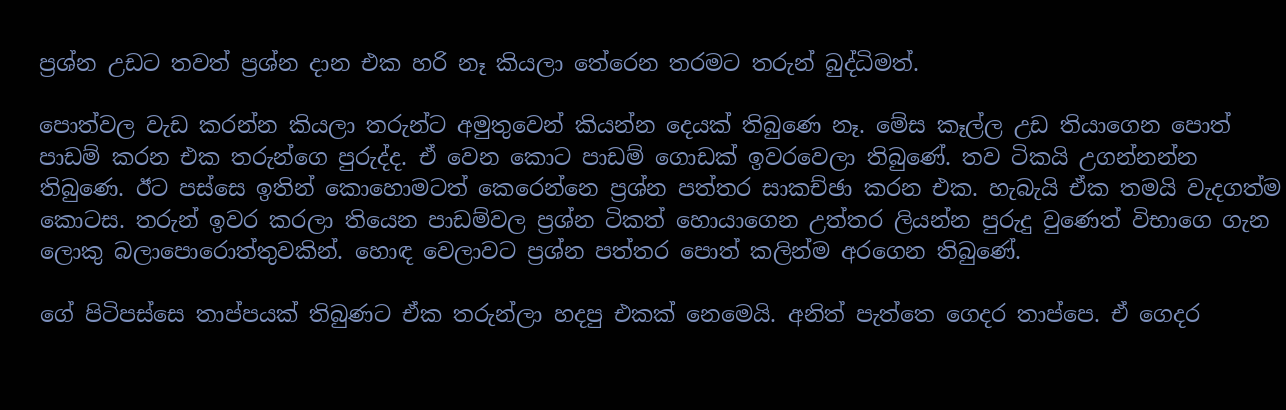ප්‍රශ්න උඩට තවත් ප්‍රශ්න දාන එක හරි නෑ කියලා තේරෙන තරමට තරුන් බුද්ධිමත්.

පොත්වල වැඩ කරන්න කියලා තරුන්ට අමුතුවෙන් කියන්න දෙයක් තිබුණෙ නෑ. මේස කෑල්ල උඩ තියාගෙන පොත් පාඩම් කරන එක තරුන්ගෙ පුරුද්ද. ඒ වෙන කොට පාඩම් ගොඩක් ඉවරවෙලා තිබුණේ. තව ටිකයි උගන්නන්න තිබුණෙ. ඊට පස්සෙ ඉතින් කොහොමටත් කෙරෙන්නෙ ප්‍රශ්න පත්තර සාකච්ඡා කරන එක. හැබැයි ඒක තමයි වැදගත්ම කොටස. තරුන් ඉවර කරලා තියෙන පාඩම්වල ප්‍රශ්න ටිකත් හොයාගෙන උත්තර ලියන්න පුරුදු වුණෙත් විභාගෙ ගැන ලොකු බලාපොරොත්තුවකින්. හොඳ වෙලාවට ප්‍රශ්න පත්තර පොත් කලින්ම අරගෙන තිබුණේ.

ගේ පිටිපස්සෙ තාප්පයක් තිබුණට ඒක තරුන්ලා හදපු එකක් නෙමෙයි. අනිත් පැත්තෙ ගෙදර තාප්පෙ. ඒ ගෙදර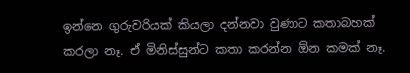ඉන්නෙ ගුරුවරියක් කියලා දන්නවා වුණාට කතාබහක් කරලා නෑ. ඒ මිනිස්සුන්ට කතා කරන්න ඕන කමක් නෑ.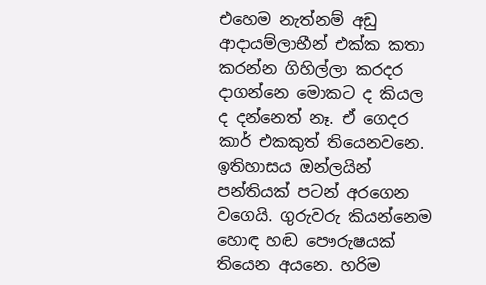එහෙම නැත්නම් අඩු ආදායම්ලාභීන් එක්ක කතා කරන්න ගිහිල්ලා කරදර දාගන්නෙ මොකට ද කියල ද දන්නෙත් නෑ. ඒ ගෙදර කාර් එකකුත් තියෙනවනෙ. ඉතිහාසය ඔන්ලයින් පන්තියක් පටන් අරගෙන වගෙයි. ගුරුවරු කියන්නෙම හොඳ හඬ පෞරුෂයක් තියෙන අයනෙ. හරිම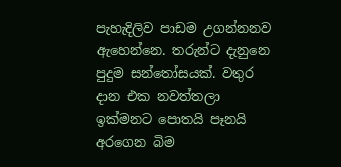පැහැදිලිව පාඩම උගන්නනව ඇහෙන්නෙ. තරුන්ට දැනුනෙ පුදුම සන්තෝසයක්. වතුර දාන එක නවත්තලා ඉක්මනට පොතයි පෑනයි අරගෙන බිම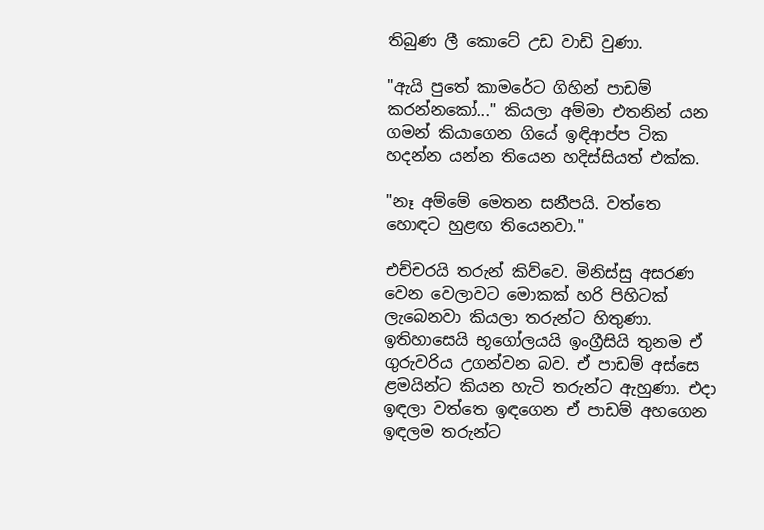තිබුණ ලී කොටේ උඩ වාඩි වුණා.

"ඇයි පුතේ කාමරේට ගිහින් පාඩම් කරන්නකෝ..." කියලා අම්මා එතනින් යන ගමන් කියාගෙන ගියේ ඉඳිආප්ප ටික හදන්න යන්න තියෙන හදිස්සියත් එක්ක.

"නෑ අම්මේ මෙතන සනීපයි. වත්තෙ හොඳට හුළඟ තියෙනවා."

එච්චරයි තරුන් කිව්වෙ. මිනිස්සු අසරණ වෙන වෙලාවට මොකක් හරි පිහිටක් ලැබෙනවා කියලා තරුන්ට හිතුණා. ඉතිහාසෙයි භූගෝලයයි ඉංග්‍රීසියි තුනම ඒ ගුරුවරිය උගන්වන බව. ඒ පාඩම් අස්සෙ ළමයින්ට කියන හැටි තරුන්ට ඇහුණා. එදා ඉඳලා වත්තෙ ඉඳගෙන ඒ පාඩම් අහගෙන ඉඳලම තරුන්ට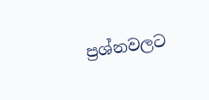ප්‍රශ්නවලට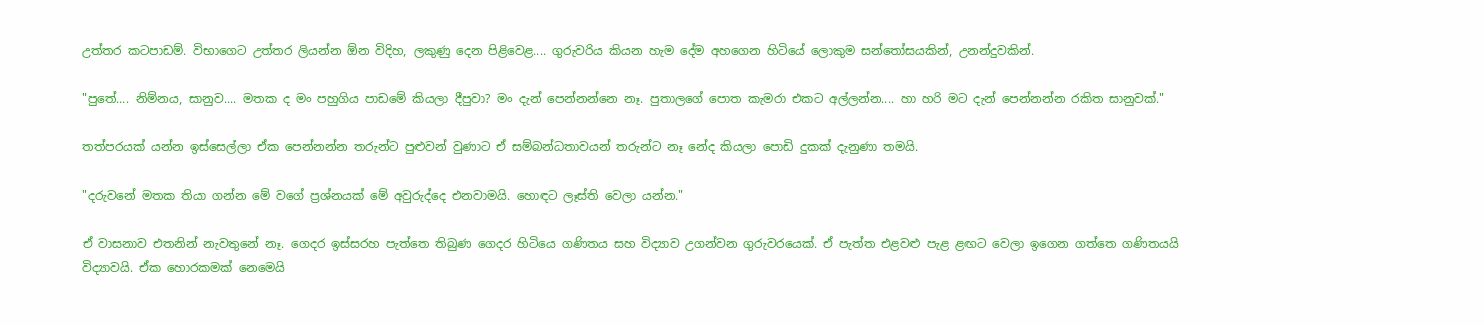උත්තර කටපාඩම්. විභාගෙට උත්තර ලියන්න ඕන විදිහ, ලකුණු දෙන පිළිවෙළ.... ගුරුවරිය කියන හැම දේම අහගෙන හිටියේ ලොකුම සන්තෝසයකින්, උනන්දුවකින්.

"පුතේ.... නිම්නය, සානුව.... මතක ද මං පහුගිය පාඩමේ කියලා දීපුවා? මං දැන් පෙන්නන්නෙ නෑ. පුතාලගේ පොත කැමරා එකට අල්ලන්න.... හා හරි මට දැන් පෙන්නන්න රකිත සානුවක්."

තත්පරයක් යන්න ඉස්සෙල්ලා ඒක පෙන්නන්න තරුන්ට පුළුවන් වුණාට ඒ සම්බන්ධතාවයන් තරුන්ට නෑ නේද කියලා පොඩි දුකක් දැනුණා තමයි.

"දරුවනේ මතක තියා ගන්න මේ වගේ ප්‍රශ්නයක් මේ අවුරුද්දෙ එනවාමයි. හොඳට ලෑස්ති වෙලා යන්න."

ඒ වාසනාව එතනින් නැවතුනේ නෑ. ගෙදර ඉස්සරහ පැත්තෙ තිබුණ ගෙදර හිටියෙ ගණිතය සහ විද්‍යාව උගන්වන ගුරුවරයෙක්. ඒ පැත්ත එළවළු පැළ ළඟට වෙලා ඉගෙන ගත්තෙ ගණිතයයි විද්‍යාවයි. ඒක හොරකමක් නෙමෙයි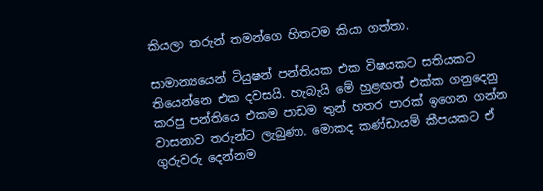කියලා තරුන් තමන්ගෙ හිතටම කියා ගත්තා.

සාමාන්‍යයෙන් ටියුෂන් පන්තියක එක විෂයකට සතියකට තියෙන්නෙ එක දවසයි. හැබැයි මේ හුළඟත් එක්ක ගනුදෙනු කරපු පන්තියෙ එකම පාඩම තුන් හතර පාරක් ඉගෙන ගන්න වාසනාව තරුන්ට ලැබුණා. මොකද කණ්ඩායම් කීපයකට ඒ ගුරුවරු දෙන්නම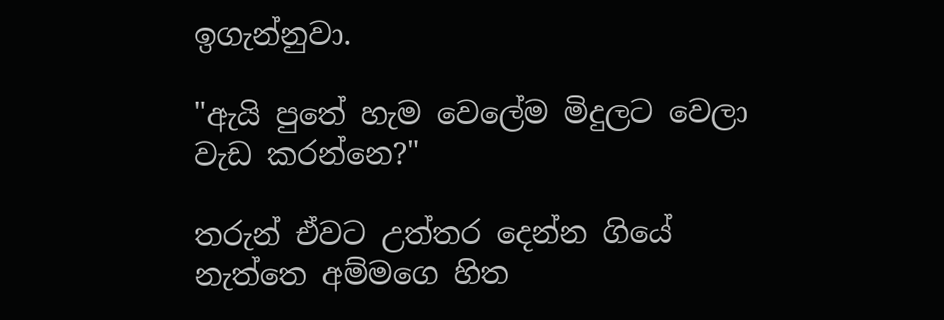ඉගැන්නුවා.

"ඇයි පුතේ හැම වෙලේම මිදුලට වෙලා වැඩ කරන්නෙ?"

තරුන් ඒවට උත්තර දෙන්න ගියේ නැත්තෙ අම්මගෙ හිත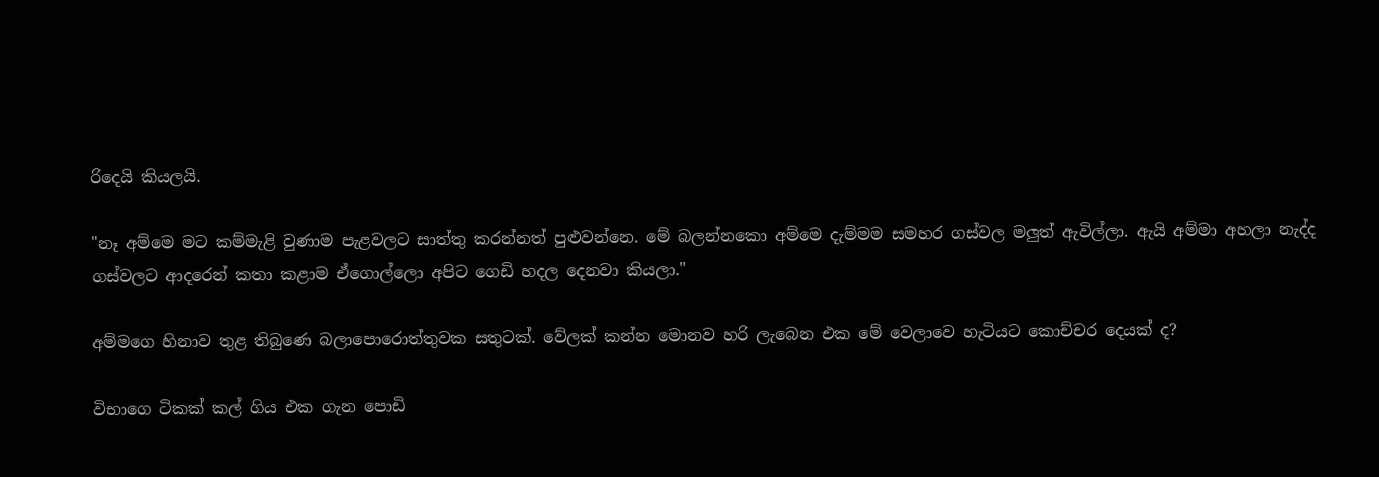රිදෙයි කියලයි.

"නෑ අම්මෙ මට කම්මැළි වුණාම පැළවලට සාත්තු කරන්නත් පුළුවන්නෙ. මේ බලන්නකො අම්මෙ දැම්මම සමහර ගස්වල මලුත් ඇවිල්ලා. ඇයි අම්මා අහලා නැද්ද ගස්වලට ආදරෙන් කතා කළාම ඒගොල්ලො අපිට ගෙඩි හදල දෙනවා කියලා."

අම්මගෙ හිනාව තුළ තිබුණෙ බලාපොරොත්තුවක සතුටක්. වේලක් කන්න මොනව හරි ලැබෙන එක මේ වෙලාවෙ හැටියට කොච්චර දෙයක් ද?

විභාගෙ ටිකක් කල් ගිය එක ගැන පොඩි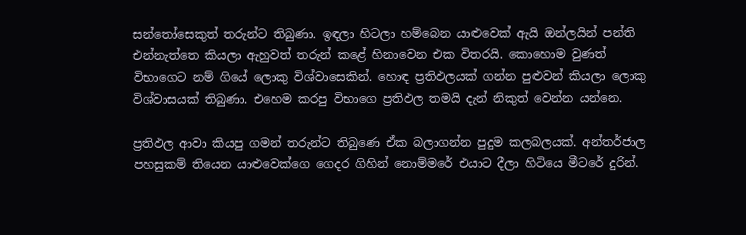සන්තෝසෙකුත් තරුන්ට තිබුණා. ඉඳලා හිටලා හම්බෙන යාළුවෙක් ඇයි ඔන්ලයින් පන්ති එන්නැත්තෙ කියලා ඇහුවත් තරුන් කළේ හිනාවෙන එක විතරයි. කොහොම වුණත් විභාගෙට නම් ගියේ ලොකු විශ්වාසෙකින්. හොඳ ප්‍රතිඵලයක් ගන්න පුළුවන් කියලා ලොකු විශ්වාසයක් තිබුණා. එහෙම කරපු විභාගෙ ප්‍රතිඵල තමයි දැන් නිකුත් වෙන්න යන්නෙ.

ප්‍රතිඵල ආවා කියපු ගමන් තරුන්ට තිබුණෙ ඒක බලාගන්න පුදුම කලබලයක්. අන්තර්ජාල පහසුකම් තියෙන යාළුවෙක්ගෙ ගෙදර ගිහින් නොම්මරේ එයාට දීලා හිටියෙ මීටරේ දුරින්.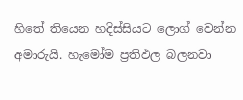හිතේ තියෙන හදිස්සියට ලොග් වෙන්න අමාරුයි. හැමෝම ප්‍රතිඵල බලනවා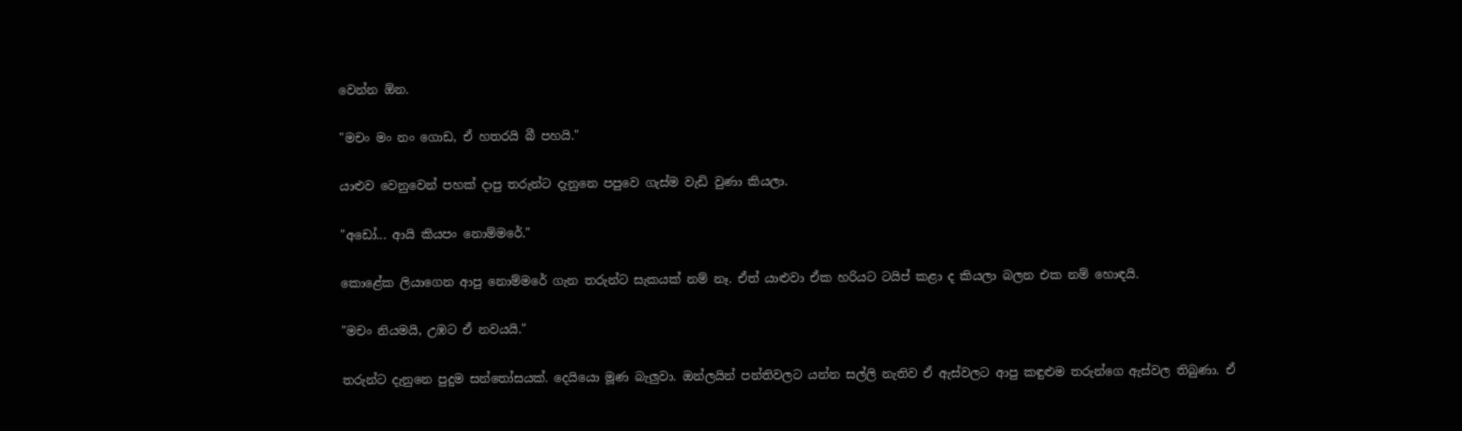වෙන්න ඕන.

"මචං මං නං ගොඩ, ඒ හතරයි බී පහයි."

යාළුව වෙනුවෙන් පහක් දාපු තරුන්ට දැනුනෙ පපුවෙ ගැස්ම වැඩි වුණා කියලා.

"අඩෝ... ආයි කියපං නොම්මරේ."

කොළේක ලියාගෙන ආපු නොම්මරේ ගැන තරුන්ට සැකයක් නම් නෑ. ඒත් යාළුවා ඒක හරියට ටයිප් කළා ද කියලා බලන එක නම් හොඳයි.

"මචං නියමයි, උඹට ඒ නවයයි."

තරුන්ට දැනුනෙ පුදුම සන්තෝසයක්. දෙයියො මූණ බැලුවා. ඔන්ලයින් පන්තිවලට යන්න සල්ලි නැතිව ඒ ඇස්වලට ආපු කඳුළුම තරුන්ගෙ ඇස්වල තිබුණා. ඒ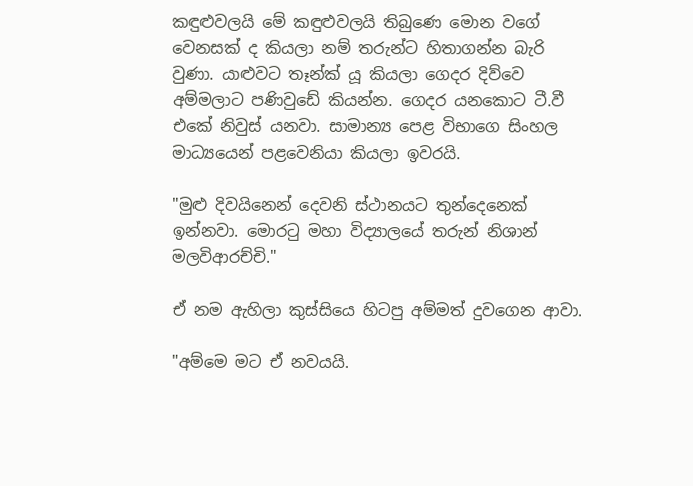කඳුළුවලයි මේ කඳුළුවලයි තිබුණෙ මොන වගේ වෙනසක් ද කියලා නම් තරුන්ට හිතාගන්න බැරි වුණා. යාළුවට තෑන්ක් යූ කියලා ගෙදර දිව්වෙ අම්මලාට පණිවුඩේ කියන්න. ගෙදර යනකොට ටී.වී එකේ නිවුස් යනවා. සාමාන්‍ය පෙළ විභාගෙ සිංහල මාධ්‍යයෙන් පළවෙනියා කියලා ඉවරයි.

"මුළු දිවයිනෙන් දෙවනි ස්ථානයට තුන්දෙනෙක් ඉන්නවා. මොරටු මහා විද්‍යාලයේ තරුන් නිශාන් මලවිආරච්චි."

ඒ නම ඇහිලා කුස්සියෙ හිටපු අම්මත් දුවගෙන ආවා.

"අම්මෙ මට ඒ නවයයි.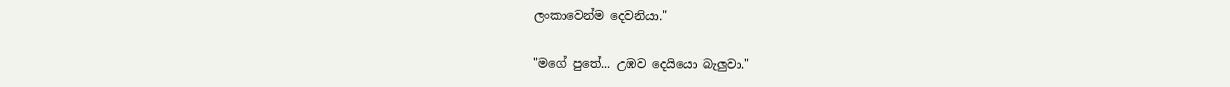ලංකාවෙන්ම දෙවනියා."

"මගේ පුතේ... උඹව දෙයියො බැලුවා."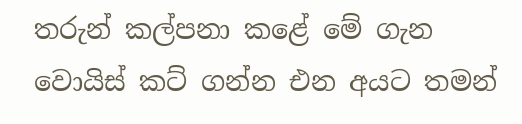තරුන් කල්පනා කළේ මේ ගැන වොයිස් කට් ගන්න එන අයට තමන්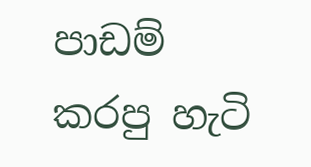පාඩම් කරපු හැටි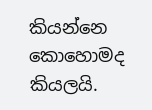කියන්නෙ කොහොමද කියලයි.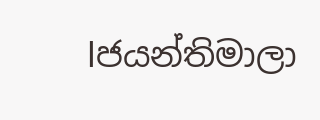lජයන්තිමාලා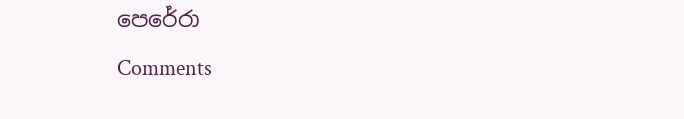පෙරේරා

Comments